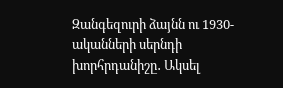Զանգեզուրի ձայնն ու 1930-ականների սերնդի խորհրդանիշը․ Ակսել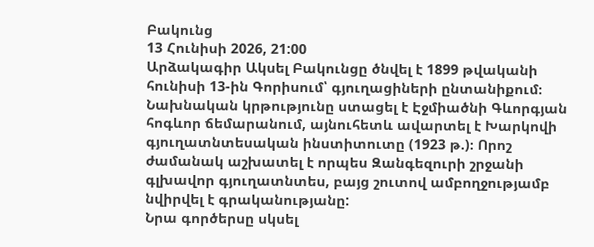Բակունց
13 Հունիսի 2026, 21:00
Արձակագիր Ակսել Բակունցը ծնվել է 1899 թվականի հունիսի 13-ին Գորիսում՝ գյուղացիների ընտանիքում։ Նախնական կրթությունը ստացել է Էջմիածնի Գևորգյան հոգևոր ճեմարանում, այնուհետև ավարտել է Խարկովի գյուղատնտեսական ինստիտուտը (1923 թ.)։ Որոշ ժամանակ աշխատել է որպես Զանգեզուրի շրջանի գլխավոր գյուղատնտես, բայց շուտով ամբողջությամբ նվիրվել է գրականությանը:
Նրա գործերսը սկսել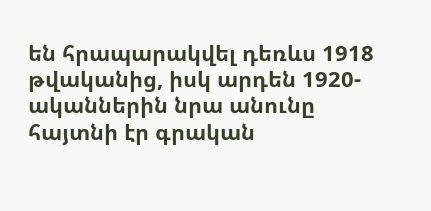են հրապարակվել դեռևս 1918 թվականից, իսկ արդեն 1920-ականներին նրա անունը հայտնի էր գրական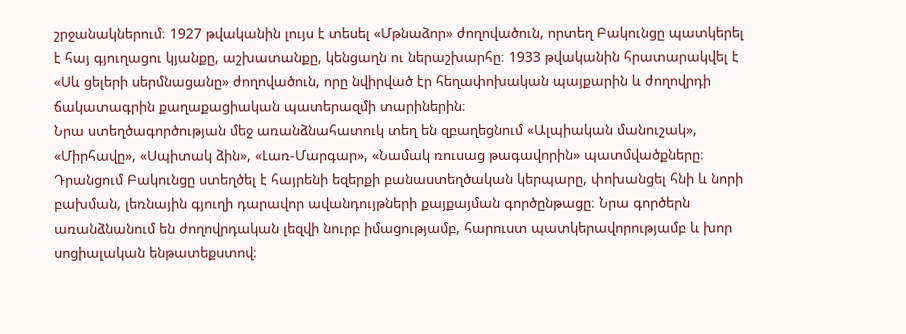շրջանակներում։ 1927 թվականին լույս է տեսել «Մթնաձոր» ժողովածուն, որտեղ Բակունցը պատկերել է հայ գյուղացու կյանքը, աշխատանքը, կենցաղն ու ներաշխարհը։ 1933 թվականին հրատարակվել է «Սև ցելերի սերմնացանը» ժողովածուն, որը նվիրված էր հեղափոխական պայքարին և ժողովրդի ճակատագրին քաղաքացիական պատերազմի տարիներին։
Նրա ստեղծագործության մեջ առանձնահատուկ տեղ են զբաղեցնում «Ալպիական մանուշակ», «Միրհավը», «Սպիտակ ձին», «Լառ-Մարգար», «Նամակ ռուսաց թագավորին» պատմվածքները։ Դրանցում Բակունցը ստեղծել է հայրենի եզերքի բանաստեղծական կերպարը, փոխանցել հնի և նորի բախման, լեռնային գյուղի դարավոր ավանդույթների քայքայման գործընթացը։ Նրա գործերն առանձնանում են ժողովրդական լեզվի նուրբ իմացությամբ, հարուստ պատկերավորությամբ և խոր սոցիալական ենթատեքստով։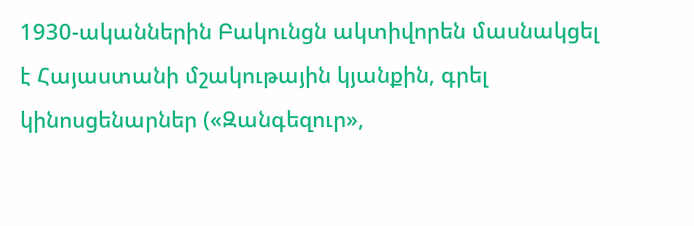1930-ականներին Բակունցն ակտիվորեն մասնակցել է Հայաստանի մշակութային կյանքին, գրել կինոսցենարներ («Զանգեզուր»,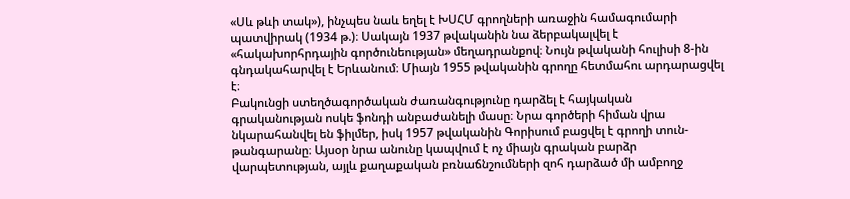«Սև թևի տակ»), ինչպես նաև եղել է ԽՍՀՄ գրողների առաջին համագումարի պատվիրակ (1934 թ.)։ Սակայն 1937 թվականին նա ձերբակալվել է «հակախորհրդային գործունեության» մեղադրանքով։ Նույն թվականի հուլիսի 8-ին գնդակահարվել է Երևանում։ Միայն 1955 թվականին գրողը հետմահու արդարացվել է։
Բակունցի ստեղծագործական ժառանգությունը դարձել է հայկական գրականության ոսկե ֆոնդի անբաժանելի մասը։ Նրա գործերի հիման վրա նկարահանվել են ֆիլմեր, իսկ 1957 թվականին Գորիսում բացվել է գրողի տուն-թանգարանը։ Այսօր նրա անունը կապվում է ոչ միայն գրական բարձր վարպետության, այլև քաղաքական բռնաճնշումների զոհ դարձած մի ամբողջ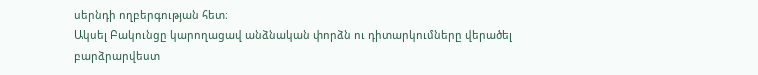սերնդի ողբերգության հետ։
Ակսել Բակունցը կարողացավ անձնական փորձն ու դիտարկումները վերածել բարձրարվեստ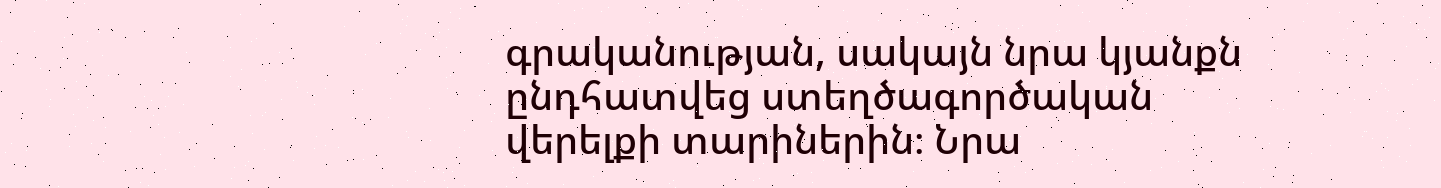գրականության, սակայն նրա կյանքն ընդհատվեց ստեղծագործական վերելքի տարիներին։ Նրա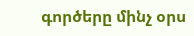գործերը մինչ օրս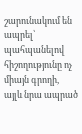շարունակում են ապրել՝ պահպանելով հիշողությունը ոչ միայն գրողի, այլև նրա ապրած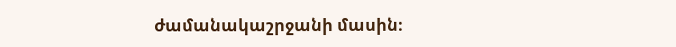ժամանակաշրջանի մասին։